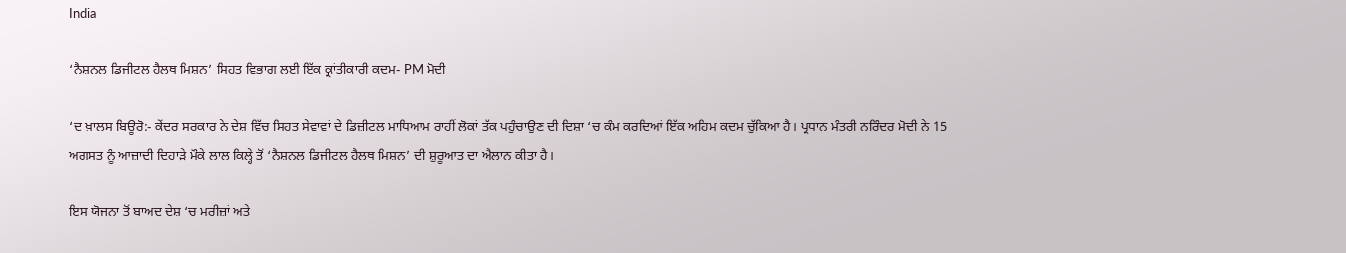India

‘ਨੈਸ਼ਨਲ ਡਿਜੀਟਲ ਹੈਲਥ ਮਿਸ਼ਨ’ ਸਿਹਤ ਵਿਭਾਗ ਲਈ ਇੱਕ ਕ੍ਰਾਂਤੀਕਾਰੀ ਕਦਮ- PM ਮੋਦੀ

‘ਦ ਖ਼ਾਲਸ ਬਿਊਰੋ:- ਕੇਂਦਰ ਸਰਕਾਰ ਨੇ ਦੇਸ਼ ਵਿੱਚ ਸਿਹਤ ਸੇਵਾਵਾਂ ਦੇ ਡਿਜ਼ੀਟਲ ਮਾਧਿਆਮ ਰਾਹੀਂ ਲੋਕਾਂ ਤੱਕ ਪਹੁੰਚਾਉਣ ਦੀ ਦਿਸ਼ਾ ‘ਚ ਕੰਮ ਕਰਦਿਆਂ ਇੱਕ ਅਹਿਮ ਕਦਮ ਚੁੱਕਿਆ ਹੈ। ਪ੍ਰਧਾਨ ਮੰਤਰੀ ਨਰਿੰਦਰ ਮੋਦੀ ਨੇ 15 ਅਗਸਤ ਨੂੰ ਆਜ਼ਾਦੀ ਦਿਹਾੜੇ ਮੌਕੇ ਲਾਲ ਕਿਲ੍ਹੇ ਤੋਂ ‘ਨੈਸ਼ਨਲ ਡਿਜੀਟਲ ਹੈਲਥ ਮਿਸ਼ਨ’ ਦੀ ਸ਼ੁਰੂਆਤ ਦਾ ਐਲਾਨ ਕੀਤਾ ਹੈ।

ਇਸ ਯੋਜਨਾ ਤੋਂ ਬਾਅਦ ਦੇਸ਼ ‘ਚ ਮਰੀਜ਼ਾਂ ਅਤੇ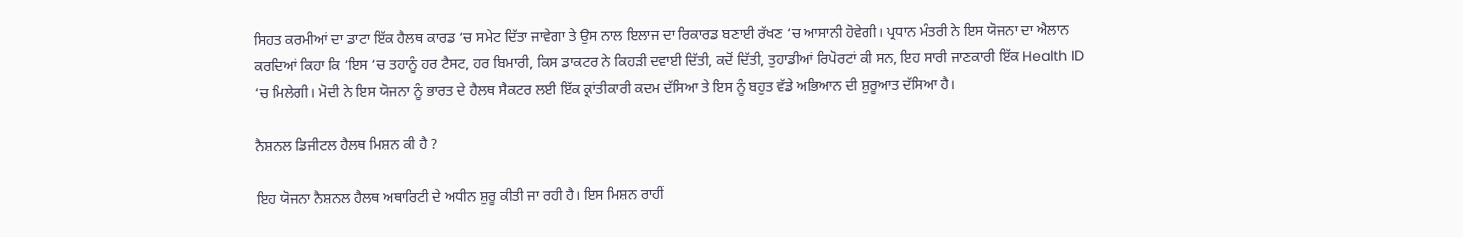ਸਿਹਤ ਕਰਮੀਆਂ ਦਾ ਡਾਟਾ ਇੱਕ ਹੈਲਥ ਕਾਰਡ ‘ਚ ਸਮੇਟ ਦਿੱਤਾ ਜਾਵੇਗਾ ਤੇ ਉਸ ਨਾਲ ਇਲਾਜ ਦਾ ਰਿਕਾਰਡ ਬਣਾਈ ਰੱਖਣ ‘ਚ ਆਸਾਨੀ ਹੋਵੇਗੀ। ਪ੍ਰਧਾਨ ਮੰਤਰੀ ਨੇ ਇਸ ਯੋਜਨਾ ਦਾ ਐਲਾਨ ਕਰਦਿਆਂ ਕਿਹਾ ਕਿ ‘ਇਸ ‘ਚ ਤਹਾਨੂੰ ਹਰ ਟੈਸਟ, ਹਰ ਬਿਮਾਰੀ, ਕਿਸ ਡਾਕਟਰ ਨੇ ਕਿਹੜੀ ਦਵਾਈ ਦਿੱਤੀ, ਕਦੋਂ ਦਿੱਤੀ, ਤੁਹਾਡੀਆਂ ਰਿਪੋਰਟਾਂ ਕੀ ਸਨ, ਇਹ ਸਾਰੀ ਜਾਣਕਾਰੀ ਇੱਕ Health ID ‘ਚ ਮਿਲੇਗੀ। ਮੋਦੀ ਨੇ ਇਸ ਯੋਜਨਾ ਨੂੰ ਭਾਰਤ ਦੇ ਹੈਲਥ ਸੈਕਟਰ ਲਈ ਇੱਕ ਕ੍ਰਾਂਤੀਕਾਰੀ ਕਦਮ ਦੱਸਿਆ ਤੇ ਇਸ ਨੂੰ ਬਹੁਤ ਵੱਡੇ ਅਭਿਆਨ ਦੀ ਸ਼ੁਰੂਆਤ ਦੱਸਿਆ ਹੈ।

ਨੈਸ਼ਨਲ ਡਿਜੀਟਲ ਹੈਲਥ ਮਿਸ਼ਨ ਕੀ ਹੈ ?

ਇਹ ਯੋਜਨਾ ਨੈਸ਼ਨਲ ਹੈਲਥ ਅਥਾਰਿਟੀ ਦੇ ਅਧੀਨ ਸ਼ੁਰੂ ਕੀਤੀ ਜਾ ਰਹੀ ਹੈ। ਇਸ ਮਿਸ਼ਨ ਰਾਹੀਂ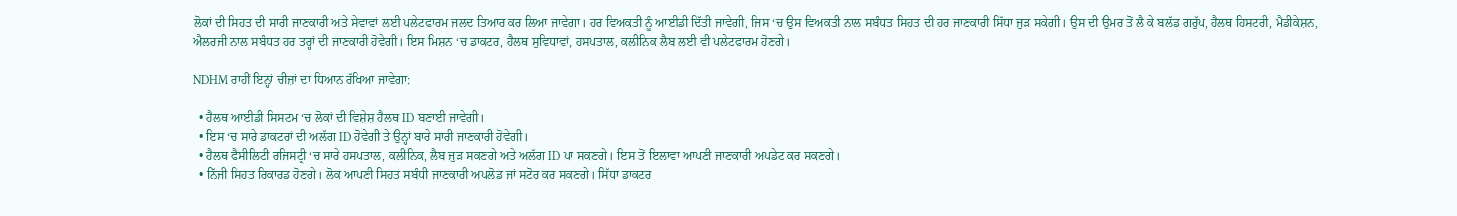ਲੋਕਾਂ ਦੀ ਸਿਹਤ ਦੀ ਸਾਰੀ ਜਾਣਕਾਰੀ ਅਤੇ ਸੇਵਾਵਾਂ ਲਈ ਪਲੇਟਫਾਰਮ ਜਲਦ ਤਿਆਰ ਕਰ ਲਿਆ ਜਾਵੇਗਾ। ਹਰ ਵਿਅਕਤੀ ਨੂੰ ਆਈਡੀ ਦਿੱਤੀ ਜਾਵੇਗੀ, ਜਿਸ ‘ਚ ਉਸ ਵਿਅਕਤੀ ਨਾਲ ਸਬੰਧਤ ਸਿਹਤ ਦੀ ਹਰ ਜਾਣਕਾਰੀ ਸਿੱਧਾ ਜੁੜ ਸਕੇਗੀ। ਉਸ ਦੀ ਉਮਰ ਤੋਂ ਲੈ ਕੇ ਬਲੱਡ ਗਰੁੱਪ, ਹੈਲਥ ਹਿਸਟਰੀ, ਮੈਡੀਕੇਸ਼ਨ, ਐਲਰਜੀ ਨਾਲ ਸਬੰਧਤ ਹਰ ਤਰ੍ਹਾਂ ਦੀ ਜਾਣਕਾਰੀ ਹੋਵੇਗੀ। ਇਸ ਮਿਸ਼ਨ ‘ਚ ਡਾਕਟਰ, ਹੈਲਥ ਸੁਵਿਧਾਵਾਂ, ਹਸਪਤਾਲ, ਕਲੀਨਿਕ ਲੈਬ ਲਈ ਵੀ ਪਲੇਟਫਾਰਮ ਹੋਣਗੇ।

NDHM ਰਾਹੀਂ ਇਨ੍ਹਾਂ ਚੀਜ਼ਾਂ ਦਾ ਧਿਆਨ ਰੱਖਿਆ ਜਾਵੇਗਾ:

  • ਹੈਲਥ ਆਈਡੀ ਸਿਸਟਮ ‘ਚ ਲੋਕਾਂ ਦੀ ਵਿਸ਼ੇਸ਼ ਹੈਲਥ ID ਬਣਾਈ ਜਾਵੇਗੀ।
  • ਇਸ ‘ਚ ਸਾਰੇ ਡਾਕਟਰਾਂ ਦੀ ਅਲੱਗ ID ਹੋਵੇਗੀ ਤੇ ਉਨ੍ਹਾਂ ਬਾਰੇ ਸਾਰੀ ਜਾਣਕਾਰੀ ਹੋਵੇਗੀ।
  • ਹੈਲਥ ਫੈਸੀਲਿਟੀ ਰਜਿਸਟ੍ਰੀ ‘ਚ ਸਾਰੇ ਹਸਪਤਾਲ, ਕਲੀਨਿਕ, ਲੈਬ ਜੁੜ ਸਕਣਗੇ ਅਤੇ ਅਲੱਗ ID ਪਾ ਸਕਣਗੇ। ਇਸ ਤੋਂ ਇਲਾਵਾ ਆਪਣੀ ਜਾਣਕਾਰੀ ਅਪਡੇਟ ਕਰ ਸਕਣਗੇ।
  • ਨਿੱਜੀ ਸਿਹਤ ਰਿਕਾਰਡ ਹੋਣਗੇ। ਲੋਕ ਆਪਣੀ ਸਿਹਤ ਸਬੰਧੀ ਜਾਣਕਾਰੀ ਅਪਲੋਡ ਜਾਂ ਸਟੋਰ ਕਰ ਸਕਣਗੇ। ਸਿੱਧਾ ਡਾਕਟਰ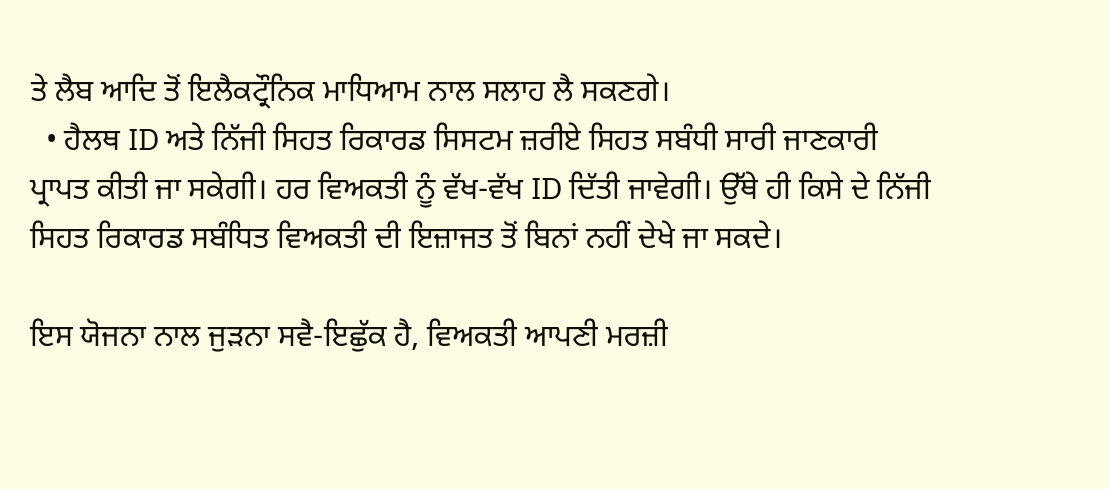ਤੇ ਲੈਬ ਆਦਿ ਤੋਂ ਇਲੈਕਟ੍ਰੌਨਿਕ ਮਾਧਿਆਮ ਨਾਲ ਸਲਾਹ ਲੈ ਸਕਣਗੇ।
  • ਹੈਲਥ ID ਅਤੇ ਨਿੱਜੀ ਸਿਹਤ ਰਿਕਾਰਡ ਸਿਸਟਮ ਜ਼ਰੀਏ ਸਿਹਤ ਸਬੰਧੀ ਸਾਰੀ ਜਾਣਕਾਰੀ ਪ੍ਰਾਪਤ ਕੀਤੀ ਜਾ ਸਕੇਗੀ। ਹਰ ਵਿਅਕਤੀ ਨੂੰ ਵੱਖ-ਵੱਖ ID ਦਿੱਤੀ ਜਾਵੇਗੀ। ਉੱਥੇ ਹੀ ਕਿਸੇ ਦੇ ਨਿੱਜੀ ਸਿਹਤ ਰਿਕਾਰਡ ਸਬੰਧਿਤ ਵਿਅਕਤੀ ਦੀ ਇਜ਼ਾਜਤ ਤੋਂ ਬਿਨਾਂ ਨਹੀਂ ਦੇਖੇ ਜਾ ਸਕਦੇ।

ਇਸ ਯੋਜਨਾ ਨਾਲ ਜੁੜਨਾ ਸਵੈ-ਇਛੁੱਕ ਹੈ, ਵਿਅਕਤੀ ਆਪਣੀ ਮਰਜ਼ੀ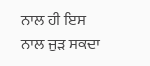ਨਾਲ ਹੀ ਇਸ ਨਾਲ ਜੁੜ ਸਕਦਾ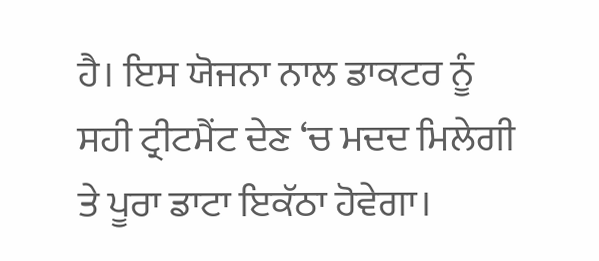ਹੈ। ਇਸ ਯੋਜਨਾ ਨਾਲ ਡਾਕਟਰ ਨੂੰ ਸਹੀ ਟ੍ਰੀਟਮੈਂਟ ਦੇਣ ‘ਚ ਮਦਦ ਮਿਲੇਗੀ ਤੇ ਪੂਰਾ ਡਾਟਾ ਇਕੱਠਾ ਹੋਵੇਗਾ।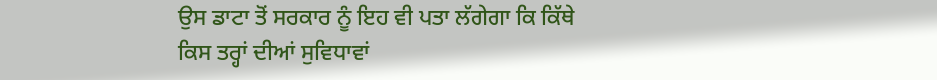ਉਸ ਡਾਟਾ ਤੋਂ ਸਰਕਾਰ ਨੂੰ ਇਹ ਵੀ ਪਤਾ ਲੱਗੇਗਾ ਕਿ ਕਿੱਥੇ ਕਿਸ ਤਰ੍ਹਾਂ ਦੀਆਂ ਸੁਵਿਧਾਵਾਂ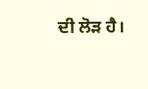ਦੀ ਲੋੜ ਹੈ।